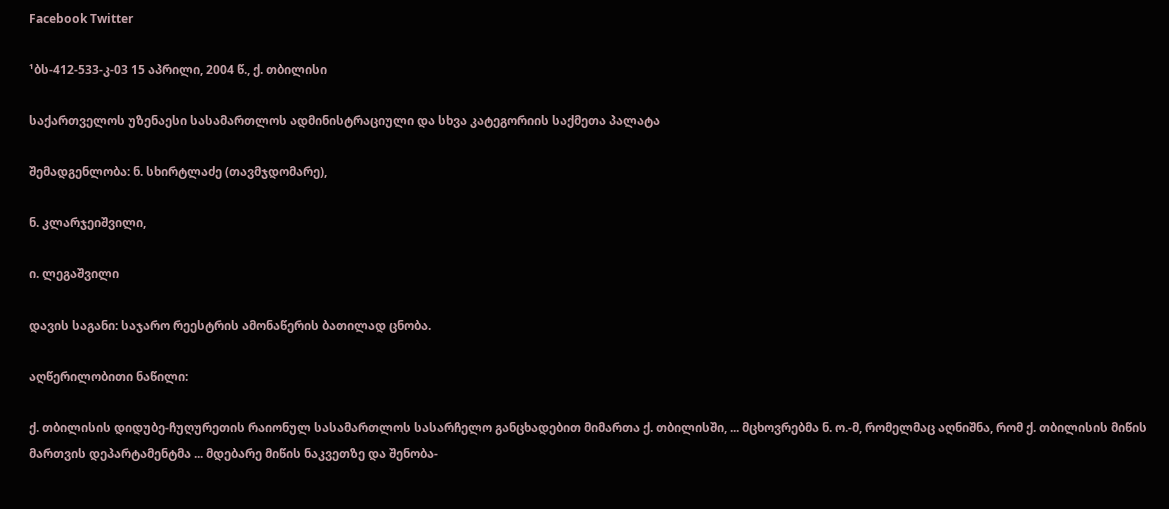Facebook Twitter

¹ბს-412-533-კ-03 15 აპრილი, 2004 წ., ქ. თბილისი

საქართველოს უზენაესი სასამართლოს ადმინისტრაციული და სხვა კატეგორიის საქმეთა პალატა

შემადგენლობა: ნ. სხირტლაძე (თავმჯდომარე),

ნ. კლარჯეიშვილი,

ი. ლეგაშვილი

დავის საგანი: საჯარო რეესტრის ამონაწერის ბათილად ცნობა.

აღწერილობითი ნაწილი:

ქ. თბილისის დიდუბე-ჩუღურეთის რაიონულ სასამართლოს სასარჩელო განცხადებით მიმართა ქ. თბილისში, ... მცხოვრებმა ნ. ო.-მ, რომელმაც აღნიშნა, რომ ქ. თბილისის მიწის მართვის დეპარტამენტმა ... მდებარე მიწის ნაკვეთზე და შენობა-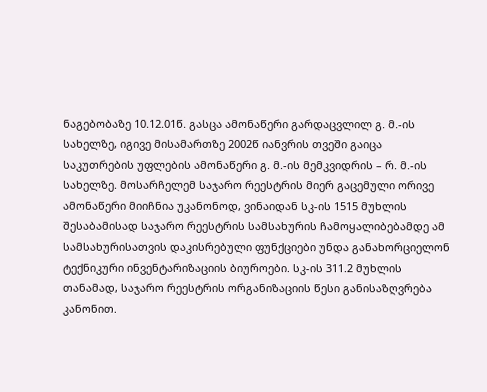ნაგებობაზე 10.12.01წ. გასცა ამონაწერი გარდაცვლილ გ. მ.-ის სახელზე, იგივე მისამართზე 2002წ იანვრის თვეში გაიცა საკუთრების უფლების ამონაწერი გ. მ.-ის მემკვიდრის – რ. მ.-ის სახელზე. მოსარჩელემ საჯარო რეესტრის მიერ გაცემული ორივე ამონაწერი მიიჩნია უკანონოდ, ვინაიდან სკ-ის 1515 მუხლის შესაბამისად საჯარო რეესტრის სამსახურის ჩამოყალიბებამდე ამ სამსახურისათვის დაკისრებული ფუნქციები უნდა განახორციელონ ტექნიკური ინვენტარიზაციის ბიუროები. სკ-ის 311.2 მუხლის თანამად, საჯარო რეესტრის ორგანიზაციის წესი განისაზღვრება კანონით.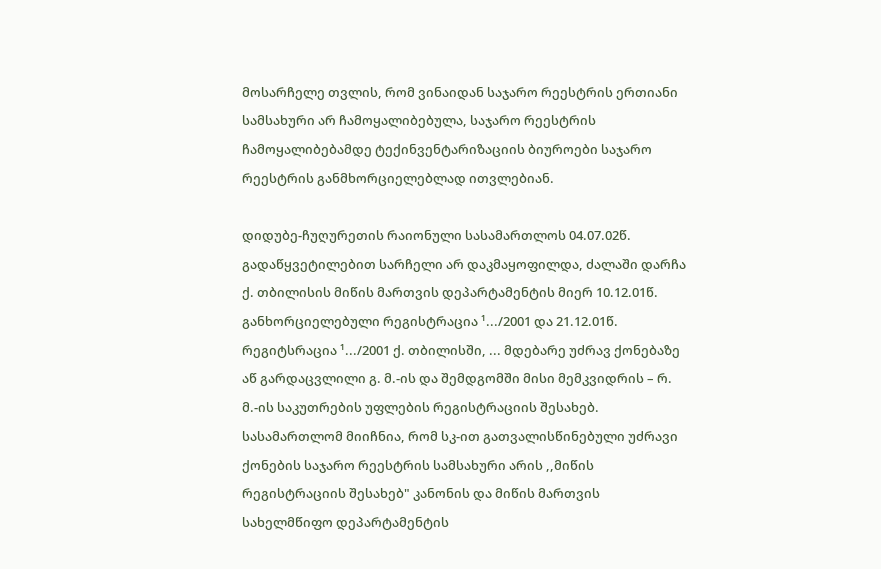მოსარჩელე თვლის, რომ ვინაიდან საჯარო რეესტრის ერთიანი სამსახური არ ჩამოყალიბებულა, საჯარო რეესტრის ჩამოყალიბებამდე ტექინვენტარიზაციის ბიუროები საჯარო რეესტრის განმხორციელებლად ითვლებიან.

დიდუბე-ჩუღურეთის რაიონული სასამართლოს 04.07.02წ. გადაწყვეტილებით სარჩელი არ დაკმაყოფილდა, ძალაში დარჩა ქ. თბილისის მიწის მართვის დეპარტამენტის მიერ 10.12.01წ. განხორციელებული რეგისტრაცია ¹.../2001 და 21.12.01წ. რეგიტსრაცია ¹.../2001 ქ. თბილისში, ... მდებარე უძრავ ქონებაზე აწ გარდაცვლილი გ. მ.-ის და შემდგომში მისი მემკვიდრის – რ. მ.-ის საკუთრების უფლების რეგისტრაციის შესახებ. სასამართლომ მიიჩნია, რომ სკ-ით გათვალისწინებული უძრავი ქონების საჯარო რეესტრის სამსახური არის ,,მიწის რეგისტრაციის შესახებ" კანონის და მიწის მართვის სახელმწიფო დეპარტამენტის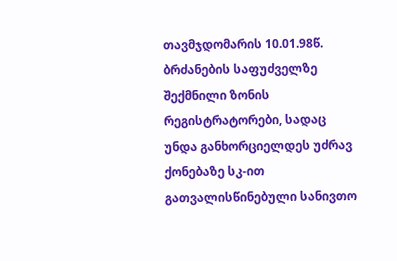თავმჯდომარის 10.01.98წ. ბრძანების საფუძველზე შექმნილი ზონის რეგისტრატორები, სადაც უნდა განხორციელდეს უძრავ ქონებაზე სკ-ით გათვალისწინებული სანივთო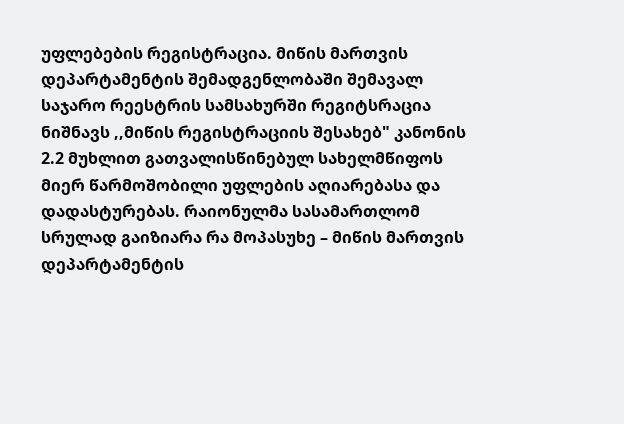უფლებების რეგისტრაცია. მიწის მართვის დეპარტამენტის შემადგენლობაში შემავალ საჯარო რეესტრის სამსახურში რეგიტსრაცია ნიშნავს ,,მიწის რეგისტრაციის შესახებ" კანონის 2.2 მუხლით გათვალისწინებულ სახელმწიფოს მიერ წარმოშობილი უფლების აღიარებასა და დადასტურებას. რაიონულმა სასამართლომ სრულად გაიზიარა რა მოპასუხე – მიწის მართვის დეპარტამენტის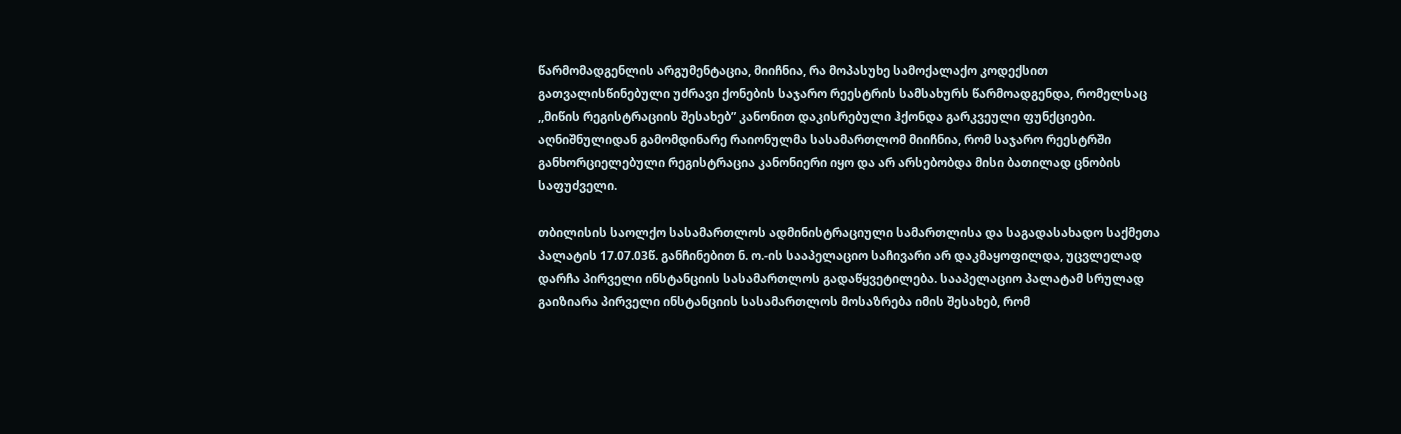წარმომადგენლის არგუმენტაცია, მიიჩნია, რა მოპასუხე სამოქალაქო კოდექსით გათვალისწინებული უძრავი ქონების საჯარო რეესტრის სამსახურს წარმოადგენდა, რომელსაც ,,მიწის რეგისტრაციის შესახებ” კანონით დაკისრებული ჰქონდა გარკვეული ფუნქციები. აღნიშნულიდან გამომდინარე რაიონულმა სასამართლომ მიიჩნია, რომ საჯარო რეესტრში განხორციელებული რეგისტრაცია კანონიერი იყო და არ არსებობდა მისი ბათილად ცნობის საფუძველი.

თბილისის საოლქო სასამართლოს ადმინისტრაციული სამართლისა და საგადასახადო საქმეთა პალატის 17.07.03წ. განჩინებით ნ. ო.-ის სააპელაციო საჩივარი არ დაკმაყოფილდა, უცვლელად დარჩა პირველი ინსტანციის სასამართლოს გადაწყვეტილება. სააპელაციო პალატამ სრულად გაიზიარა პირველი ინსტანციის სასამართლოს მოსაზრება იმის შესახებ, რომ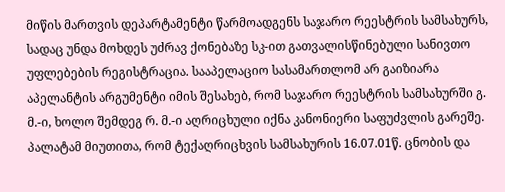მიწის მართვის დეპარტამენტი წარმოადგენს საჯარო რეესტრის სამსახურს, სადაც უნდა მოხდეს უძრავ ქონებაზე სკ-ით გათვალისწინებული სანივთო უფლებების რეგისტრაცია. სააპელაციო სასამართლომ არ გაიზიარა აპელანტის არგუმენტი იმის შესახებ, რომ საჯარო რეესტრის სამსახურში გ. მ.-ი, ხოლო შემდეგ რ. მ.-ი აღრიცხული იქნა კანონიერი საფუძვლის გარეშე. პალატამ მიუთითა, რომ ტექაღრიცხვის სამსახურის 16.07.01წ. ცნობის და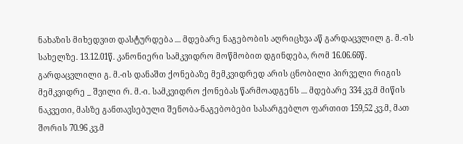ნახაზის მიხედვით დასტურდება ... მდებარე ნაგებობის აღრიცხვა აწ გარდაცვლილ გ. მ.-ის სახელზე. 13.12.01წ. კანონიერი სამკვიდრო მოწმობით დგინდება, რომ 16.06.66წ. გარდაცვლილი გ. მ.-ის დანაშთ ქონებაზე მემკვიდრედ არის ცნობილი პირველი რიგის მემკვიდრე _ შვილი რ. მ.-ი. სამკვიდრო ქონებას წარმოადგენს ... მდებარე 334 კვ.მ მიწის ნაკვეთი, მასზე განთავსებული შენობა-ნაგებობები სასარგებლო ფართით 159,52 კვ.მ, მათ შორის 70.96 კვ.მ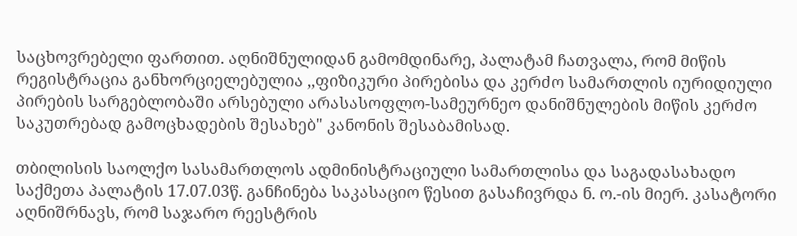საცხოვრებელი ფართით. აღნიშნულიდან გამომდინარე, პალატამ ჩათვალა, რომ მიწის რეგისტრაცია განხორციელებულია ,,ფიზიკური პირებისა და კერძო სამართლის იურიდიული პირების სარგებლობაში არსებული არასასოფლო-სამეურნეო დანიშნულების მიწის კერძო საკუთრებად გამოცხადების შესახებ" კანონის შესაბამისად.

თბილისის საოლქო სასამართლოს ადმინისტრაციული სამართლისა და საგადასახადო საქმეთა პალატის 17.07.03წ. განჩინება საკასაციო წესით გასაჩივრდა ნ. ო.-ის მიერ. კასატორი აღნიშრნავს, რომ საჯარო რეესტრის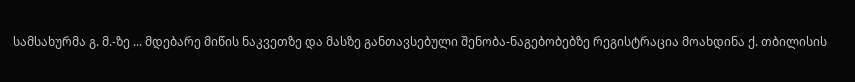სამსახურმა გ. მ.-ზე ... მდებარე მიწის ნაკვეთზე და მასზე განთავსებული შენობა-ნაგებობებზე რეგისტრაცია მოახდინა ქ. თბილისის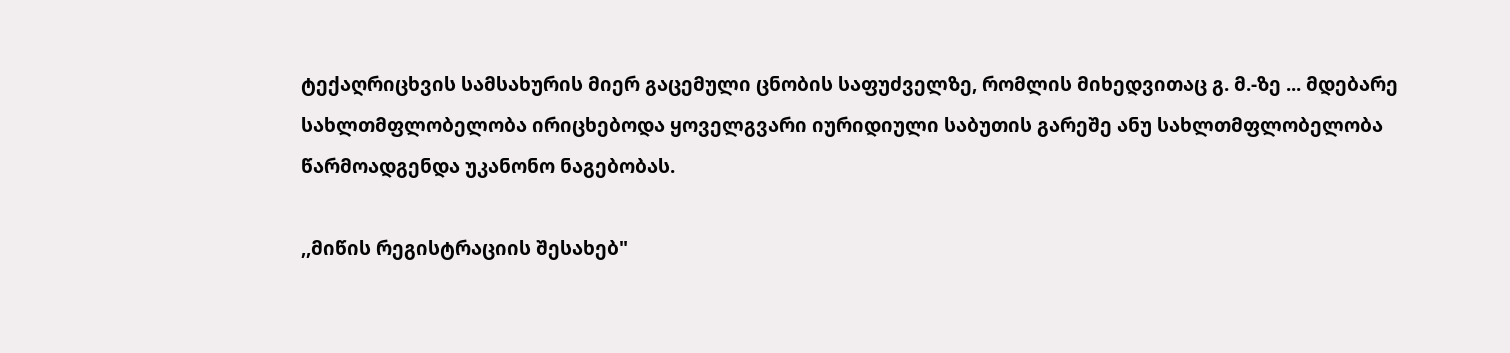ტექაღრიცხვის სამსახურის მიერ გაცემული ცნობის საფუძველზე, რომლის მიხედვითაც გ. მ.-ზე ... მდებარე სახლთმფლობელობა ირიცხებოდა ყოველგვარი იურიდიული საბუთის გარეშე ანუ სახლთმფლობელობა წარმოადგენდა უკანონო ნაგებობას.

,,მიწის რეგისტრაციის შესახებ"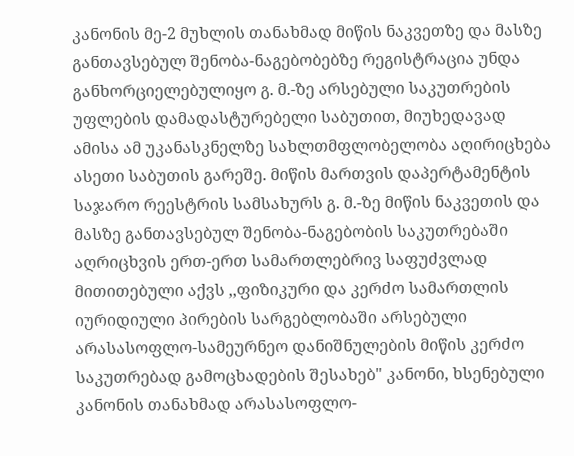კანონის მე-2 მუხლის თანახმად მიწის ნაკვეთზე და მასზე განთავსებულ შენობა-ნაგებობებზე რეგისტრაცია უნდა განხორციელებულიყო გ. მ.-ზე არსებული საკუთრების უფლების დამადასტურებელი საბუთით, მიუხედავად ამისა ამ უკანასკნელზე სახლთმფლობელობა აღირიცხება ასეთი საბუთის გარეშე. მიწის მართვის დაპერტამენტის საჯარო რეესტრის სამსახურს გ. მ.-ზე მიწის ნაკვეთის და მასზე განთავსებულ შენობა-ნაგებობის საკუთრებაში აღრიცხვის ერთ-ერთ სამართლებრივ საფუძვლად მითითებული აქვს ,,ფიზიკური და კერძო სამართლის იურიდიული პირების სარგებლობაში არსებული არასასოფლო-სამეურნეო დანიშნულების მიწის კერძო საკუთრებად გამოცხადების შესახებ" კანონი, ხსენებული კანონის თანახმად არასასოფლო-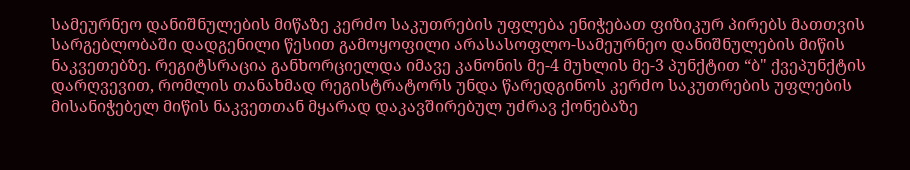სამეურნეო დანიშნულების მიწაზე კერძო საკუთრების უფლება ენიჭებათ ფიზიკურ პირებს მათთვის სარგებლობაში დადგენილი წესით გამოყოფილი არასასოფლო-სამეურნეო დანიშნულების მიწის ნაკვეთებზე. რეგიტსრაცია განხორციელდა იმავე კანონის მე-4 მუხლის მე-3 პუნქტით “ბ" ქვეპუნქტის დარღვევით, რომლის თანახმად რეგისტრატორს უნდა წარედგინოს კერძო საკუთრების უფლების მისანიჭებელ მიწის ნაკვეთთან მყარად დაკავშირებულ უძრავ ქონებაზე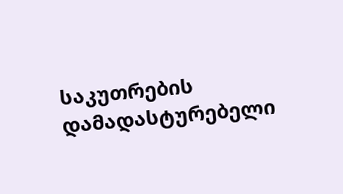საკუთრების დამადასტურებელი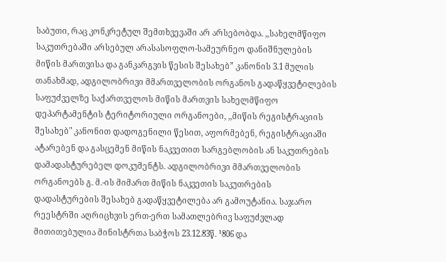საბუთი, რაც კონკრეტულ შემთხვევაში არ არსებობდა. ,,სახელმწიფო საკუთრებაში არსებულ არასასოფლო-სამეურნეო დანიშნულების მიწის მართვისა და განკარგვის წესის შესახებ” კანონის 3.1 მულის თანახმად, ადგილობრივი მმართველობის ორგანოს გადაწყვეტილების საფუძველზე საქართველოს მიწის მართვის სახელმწიფო დეპარტამენტის ტერიტორიული ორგანოები, ,,მიწის რეგისტრაციის შესახებ" კანონით დადოგენილი წესით, აფორმებენ, რეგისტრაციაში ატარებენ და გასცემენ მიწის ნაკვეთით სარგებლობის ან საკუთრების დამადასტურებელ დოკუმენტს. ადგილობრივი მმართველობის ორგანოებს გ. მ.-ის მიმართ მიწის ნაკვეთის საკუთრების დადასტურების შესახებ გადაწყვეტილება არ გამოუტანია. საჯარო რეესტრში აღრიცხვის ერთ-ერთ სამათლებრივ საფუძვლად მითითებულია მინისტრთა საბჭოს 23.12.83წ. ¹806 და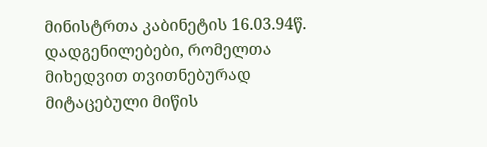მინისტრთა კაბინეტის 16.03.94წ. დადგენილებები, რომელთა მიხედვით თვითნებურად მიტაცებული მიწის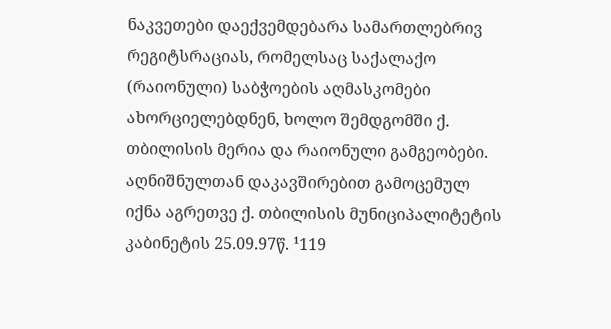ნაკვეთები დაექვემდებარა სამართლებრივ რეგიტსრაციას, რომელსაც საქალაქო (რაიონული) საბჭოების აღმასკომები ახორციელებდნენ, ხოლო შემდგომში ქ. თბილისის მერია და რაიონული გამგეობები. აღნიშნულთან დაკავშირებით გამოცემულ იქნა აგრეთვე ქ. თბილისის მუნიციპალიტეტის კაბინეტის 25.09.97წ. ¹119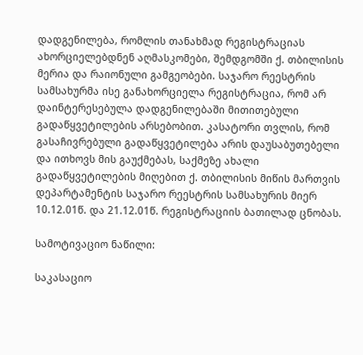დადგენილება, რომლის თანახმად რეგისტრაციას ახორციელებდნენ აღმასკომები, შემდგომში ქ. თბილისის მერია და რაიონული გამგეობები. საჯარო რეესტრის სამსახურმა ისე განახორციელა რეგისტრაცია, რომ არ დაინტერესებულა დადგენილებაში მითითებული გადაწყვეტილების არსებობით. კასატორი თვლის, რომ გასაჩივრებული გადაწყვეტილება არის დაუსაბუთებელი და ითხოვს მის გაუქმებას, საქმეზე ახალი გადაწყვეტილების მიღებით ქ. თბილისის მიწის მართვის დეპარტამენტის საჯარო რეესტრის სამსახურის მიერ 10.12.01წ. და 21.12.01წ. რეგისტრაციის ბათილად ცნობას.

სამოტივაციო ნაწილი:

საკასაციო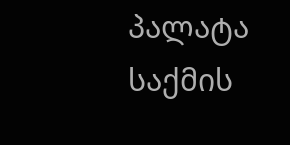პალატა საქმის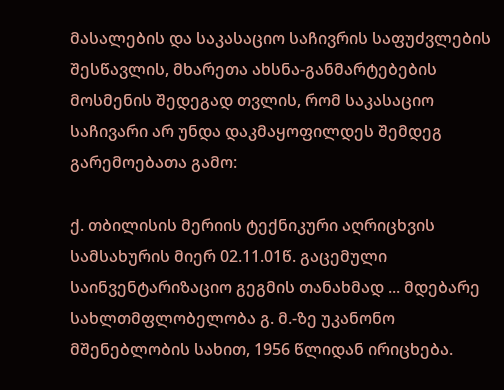მასალების და საკასაციო საჩივრის საფუძვლების შესწავლის, მხარეთა ახსნა-განმარტებების მოსმენის შედეგად თვლის, რომ საკასაციო საჩივარი არ უნდა დაკმაყოფილდეს შემდეგ გარემოებათა გამო:

ქ. თბილისის მერიის ტექნიკური აღრიცხვის სამსახურის მიერ 02.11.01წ. გაცემული საინვენტარიზაციო გეგმის თანახმად ... მდებარე სახლთმფლობელობა გ. მ.-ზე უკანონო მშენებლობის სახით, 1956 წლიდან ირიცხება.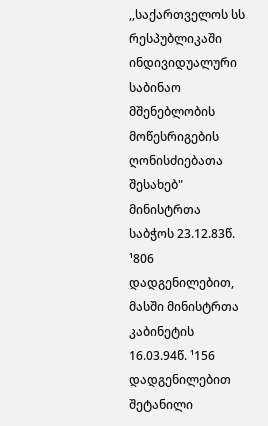,,საქართველოს სს რესპუბლიკაში ინდივიდუალური საბინაო მშენებლობის მოწესრიგების ღონისძიებათა შესახებ" მინისტრთა საბჭოს 23.12.83წ. ¹806 დადგენილებით, მასში მინისტრთა კაბინეტის 16.03.94წ. ¹156 დადგენილებით შეტანილი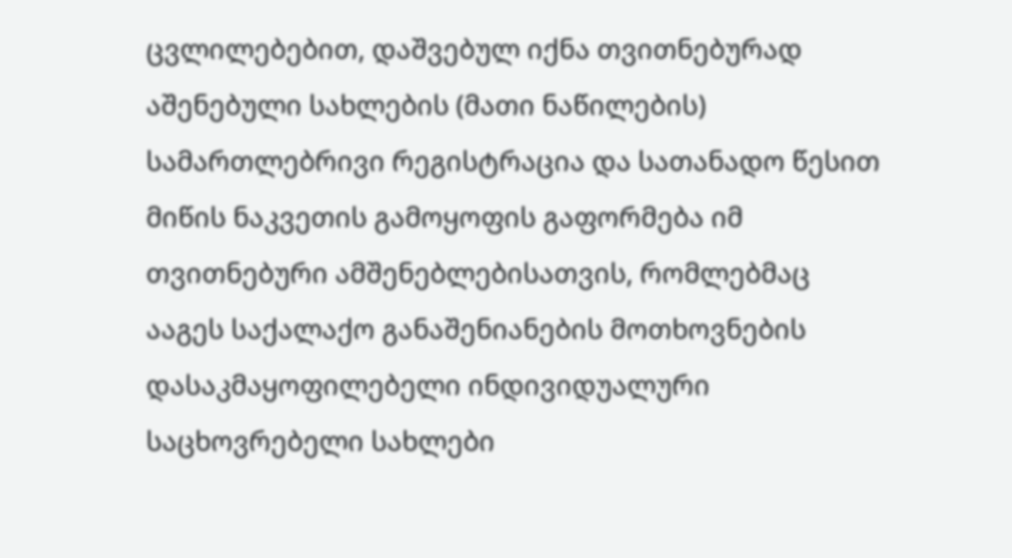ცვლილებებით, დაშვებულ იქნა თვითნებურად აშენებული სახლების (მათი ნაწილების) სამართლებრივი რეგისტრაცია და სათანადო წესით მიწის ნაკვეთის გამოყოფის გაფორმება იმ თვითნებური ამშენებლებისათვის, რომლებმაც ააგეს საქალაქო განაშენიანების მოთხოვნების დასაკმაყოფილებელი ინდივიდუალური საცხოვრებელი სახლები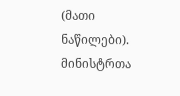(მათი ნაწილები). მინისტრთა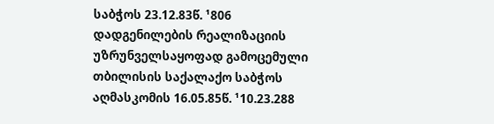საბჭოს 23.12.83წ. ¹806 დადგენილების რეალიზაციის უზრუნველსაყოფად გამოცემული თბილისის საქალაქო საბჭოს აღმასკომის 16.05.85წ. ¹10.23.288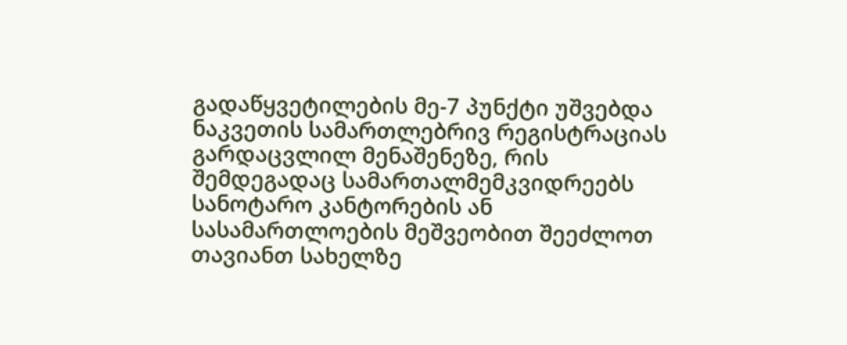გადაწყვეტილების მე-7 პუნქტი უშვებდა ნაკვეთის სამართლებრივ რეგისტრაციას გარდაცვლილ მენაშენეზე, რის შემდეგადაც სამართალმემკვიდრეებს სანოტარო კანტორების ან სასამართლოების მეშვეობით შეეძლოთ თავიანთ სახელზე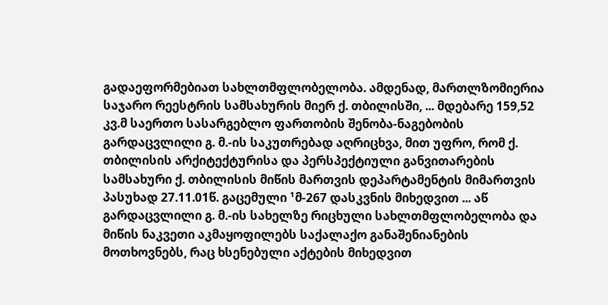გადაეფორმებიათ სახლთმფლობელობა. ამდენად, მართლზომიერია საჯარო რეესტრის სამსახურის მიერ ქ. თბილისში, ... მდებარე 159,52 კვ.მ საერთო სასარგებლო ფართობის შენობა-ნაგებობის გარდაცვლილი გ. მ.-ის საკუთრებად აღრიცხვა, მით უფრო, რომ ქ. თბილისის არქიტექტურისა და პერსპექტიული განვითარების სამსახური ქ. თბილისის მიწის მართვის დეპარტამენტის მიმართვის პასუხად 27.11.01წ. გაცემული ¹მ-267 დასკვნის მიხედვით ... აწ გარდაცვლილი გ. მ.-ის სახელზე რიცხული სახლთმფლობელობა და მიწის ნაკვეთი აკმაყოფილებს საქალაქო განაშენიანების მოთხოვნებს, რაც ხსენებული აქტების მიხედვით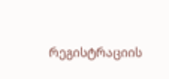რეგისტრაციის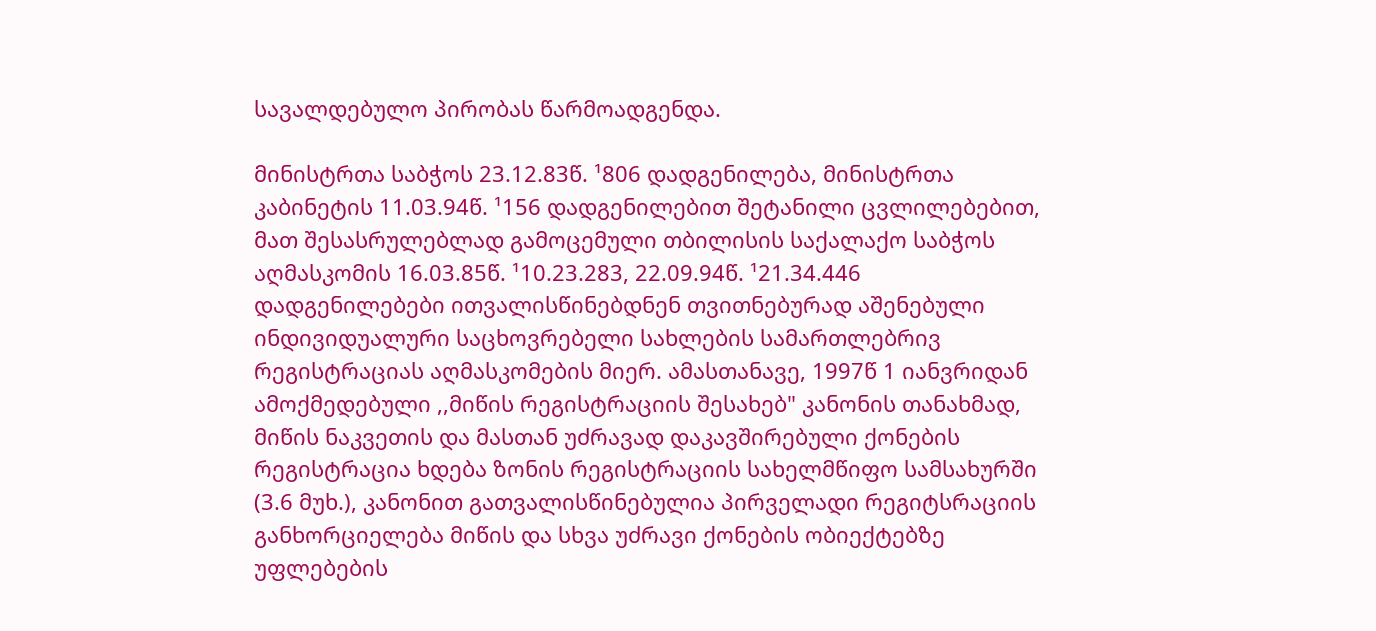სავალდებულო პირობას წარმოადგენდა.

მინისტრთა საბჭოს 23.12.83წ. ¹806 დადგენილება, მინისტრთა კაბინეტის 11.03.94წ. ¹156 დადგენილებით შეტანილი ცვლილებებით, მათ შესასრულებლად გამოცემული თბილისის საქალაქო საბჭოს აღმასკომის 16.03.85წ. ¹10.23.283, 22.09.94წ. ¹21.34.446 დადგენილებები ითვალისწინებდნენ თვითნებურად აშენებული ინდივიდუალური საცხოვრებელი სახლების სამართლებრივ რეგისტრაციას აღმასკომების მიერ. ამასთანავე, 1997წ 1 იანვრიდან ამოქმედებული ,,მიწის რეგისტრაციის შესახებ" კანონის თანახმად, მიწის ნაკვეთის და მასთან უძრავად დაკავშირებული ქონების რეგისტრაცია ხდება ზონის რეგისტრაციის სახელმწიფო სამსახურში (3.6 მუხ.), კანონით გათვალისწინებულია პირველადი რეგიტსრაციის განხორციელება მიწის და სხვა უძრავი ქონების ობიექტებზე უფლებების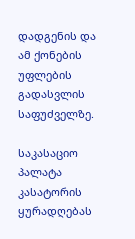დადგენის და ამ ქონების უფლების გადასვლის საფუძველზე.

საკასაციო პალატა კასატორის ყურადღებას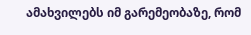ამახვილებს იმ გარემეობაზე, რომ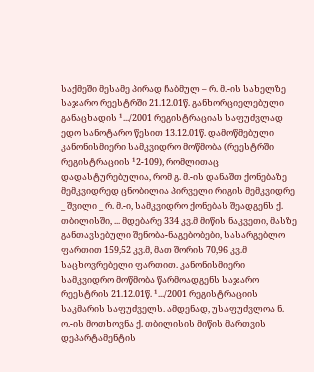საქმეში მესამე პირად ჩაბმულ – რ. მ.-ის სახელზე საჯარო რეესტრში 21.12.01წ. განხორციელებული განაცხადის ¹.../2001 რეგისტრაციას საფუძვლად ედო სანოტარო წესით 13.12.01წ. დამოწმებული კანონისმიერი სამკვიდრო მოწმობა (რეესტრში რეგისტრაციის ¹2-109), რომლითაც დადასტურებულია, რომ გ. მ.-ის დანაშთ ქონებაზე მემკვიდრედ ცნობილია პირველი რიგის მემკვიდრე _ შვილი _ რ. მ.-ი, სამკვიდრო ქონებას შეადგენს ქ. თბილისში, ... მდებარე 334 კვ.მ მიწის ნაკვეთი, მასზე განთავსებული შენობა-ნაგებობები, სასარგებლო ფართით 159,52 კვ.მ, მათ შორის 70,96 კვ.მ საცხოვრებელი ფართით. კანონისმიერი სამკვიდრო მოწმობა წარმოადგენს საჯარო რეესტრის 21.12.01წ. ¹.../2001 რეგისტრაციის საკმარის საფუძველს. ამდენად, უსაფუძვლოა ნ. ო.-ის მოთხოვნა ქ. თბილისის მიწის მართვის დეპარტამენტის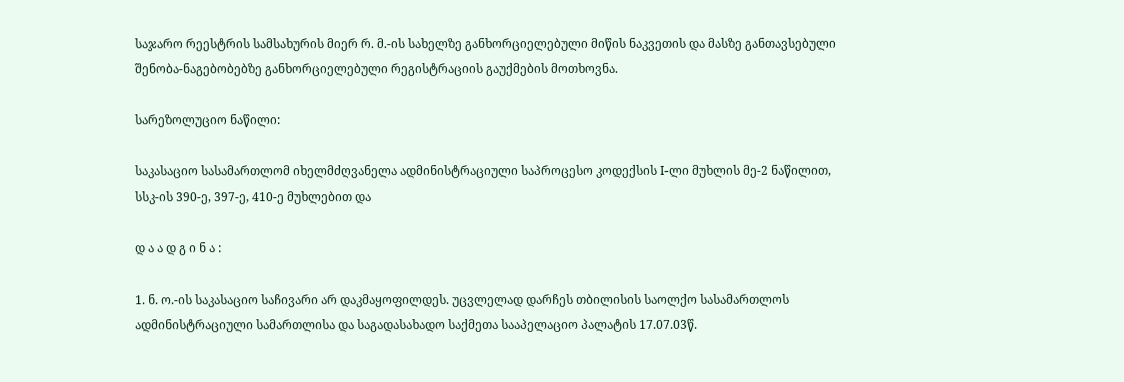საჯარო რეესტრის სამსახურის მიერ რ. მ.-ის სახელზე განხორციელებული მიწის ნაკვეთის და მასზე განთავსებული შენობა-ნაგებობებზე განხორციელებული რეგისტრაციის გაუქმების მოთხოვნა.

სარეზოლუციო ნაწილი:

საკასაციო სასამართლომ იხელმძღვანელა ადმინისტრაციული საპროცესო კოდექსის I-ლი მუხლის მე-2 ნაწილით, სსკ-ის 390-ე, 397-ე, 410-ე მუხლებით და

დ ა ა დ გ ი ნ ა :

1. ნ. ო.-ის საკასაციო საჩივარი არ დაკმაყოფილდეს. უცვლელად დარჩეს თბილისის საოლქო სასამართლოს ადმინისტრაციული სამართლისა და საგადასახადო საქმეთა სააპელაციო პალატის 17.07.03წ.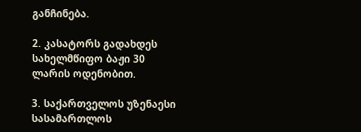განჩინება.

2. კასატორს გადახდეს სახელმწიფო ბაჟი 30 ლარის ოდენობით.

3. საქართველოს უზენაესი სასამართლოს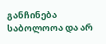განჩინება საბოლოოა და არ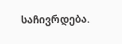საჩივრდება.